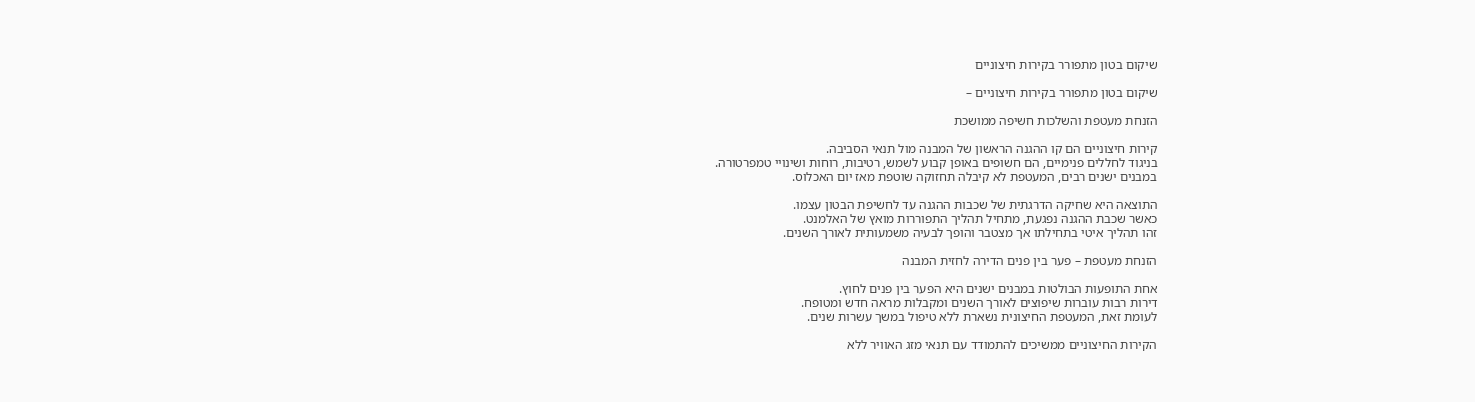שיקום בטון מתפורר בקירות חיצוניים

שיקום בטון מתפורר בקירות חיצוניים –

הזנחת מעטפת והשלכות חשיפה ממושכת

קירות חיצוניים הם קו ההגנה הראשון של המבנה מול תנאי הסביבה.
בניגוד לחללים פנימיים, הם חשופים באופן קבוע לשמש, רטיבות, רוחות ושינויי טמפרטורה.
במבנים ישנים רבים, המעטפת לא קיבלה תחזוקה שוטפת מאז יום האכלוס.

התוצאה היא שחיקה הדרגתית של שכבות ההגנה עד לחשיפת הבטון עצמו.
כאשר שכבת ההגנה נפגעת, מתחיל תהליך התפוררות מואץ של האלמנט.
זהו תהליך איטי בתחילתו אך מצטבר והופך לבעיה משמעותית לאורך השנים.

הזנחת מעטפת – פער בין פנים הדירה לחזית המבנה

אחת התופעות הבולטות במבנים ישנים היא הפער בין פנים לחוץ.
דירות רבות עוברות שיפוצים לאורך השנים ומקבלות מראה חדש ומטופח.
לעומת זאת, המעטפת החיצונית נשארת ללא טיפול במשך עשרות שנים.

הקירות החיצוניים ממשיכים להתמודד עם תנאי מזג האוויר ללא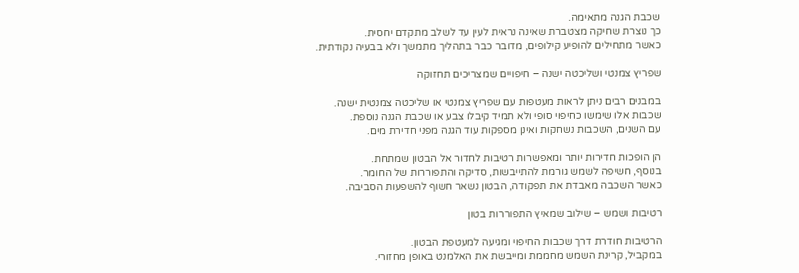שכבת הגנה מתאימה.
כך נוצרת שחיקה מצטברת שאינה נראית לעין עד לשלב מתקדם יחסית.
כאשר מתחילים להופיע קילופים, מדובר כבר בתהליך מתמשך ולא בבעיה נקודתית.

שפריץ צמנטי ושליכטה ישנה – חיפויים שמצריכים תחזוקה

במבנים רבים ניתן לראות מעטפות עם שפריץ צמנטי או שליכטה צמנטית ישנה.
שכבות אלו שימשו כחיפוי סופי ולא תמיד קיבלו צבע או שכבת הגנה נוספת.
עם השנים, השכבות נשחקות ואינן מספקות עוד הגנה מפני חדירת מים.

הן הופכות חדירות יותר ומאפשרות רטיבות לחדור אל הבטון שמתחת.
בנוסף, חשיפה לשמש גורמת להתייבשות, סדיקה והתפוררות של החומר.
כאשר השכבה מאבדת את תפקודה, הבטון נשאר חשוף להשפעות הסביבה.

רטיבות ושמש – שילוב שמאיץ התפוררות בטון

הרטיבות חודרת דרך שכבות החיפוי ומגיעה למעטפת הבטון.
במקביל, קרינת השמש מחממת ומייבשת את האלמנט באופן מחזורי.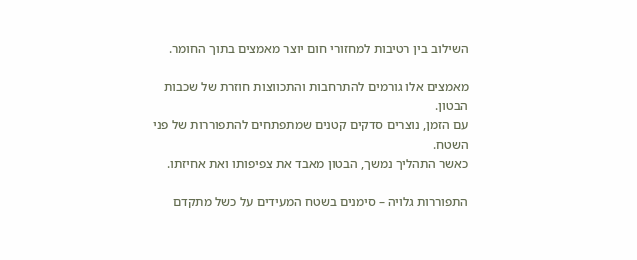השילוב בין רטיבות למחזורי חום יוצר מאמצים בתוך החומר.

מאמצים אלו גורמים להתרחבות והתכווצות חוזרת של שכבות הבטון.
עם הזמן, נוצרים סדקים קטנים שמתפתחים להתפוררות של פני השטח.
כאשר התהליך נמשך, הבטון מאבד את צפיפותו ואת אחיזתו.

התפוררות גלויה – סימנים בשטח המעידים על כשל מתקדם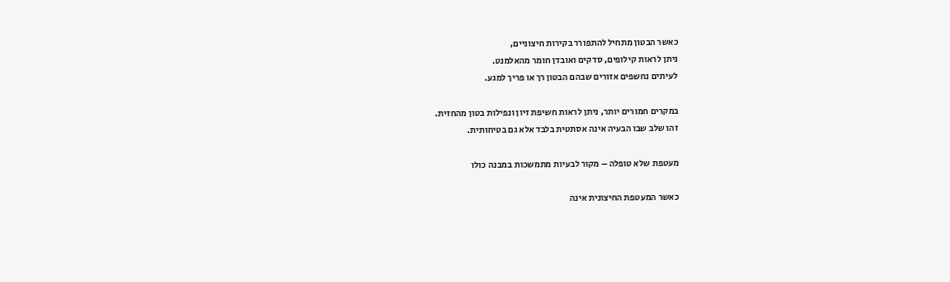כאשר הבטון מתחיל להתפורר בקירות חיצוניים,
ניתן לראות קילופים, סדקים ואובדן חומר מהאלמנט.
לעיתים נחשפים אזורים שבהם הבטון רך או פריך למגע.

במקרים חמורים יותר, ניתן לראות חשיפת זיון ונפילות בטון מהחזית.
זהו שלב שבו הבעיה אינה אסתטית בלבד אלא גם בטיחותית.

מעטפת שלא טופלה – מקור לבעיות מתמשכות במבנה כולו

כאשר המעטפת החיצונית אינה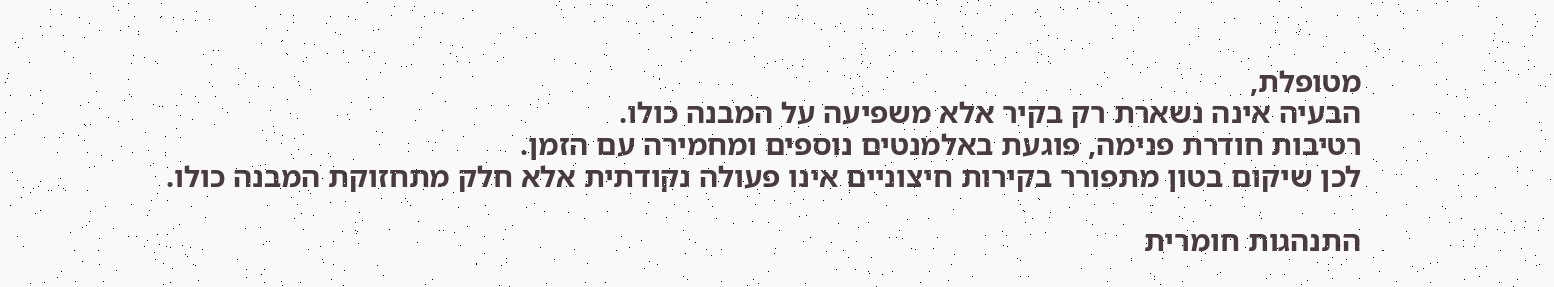מטופלת,
הבעיה אינה נשארת רק בקיר אלא משפיעה על המבנה כולו.
רטיבות חודרת פנימה, פוגעת באלמנטים נוספים ומחמירה עם הזמן.
לכן שיקום בטון מתפורר בקירות חיצוניים אינו פעולה נקודתית אלא חלק מתחזוקת המבנה כולו.

התנהגות חומרית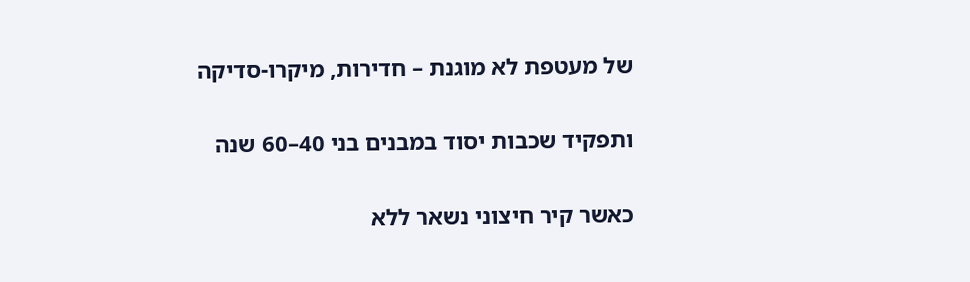של מעטפת לא מוגנת – חדירות, מיקרו-סדיקה

ותפקיד שכבות יסוד במבנים בני 40–60 שנה

כאשר קיר חיצוני נשאר ללא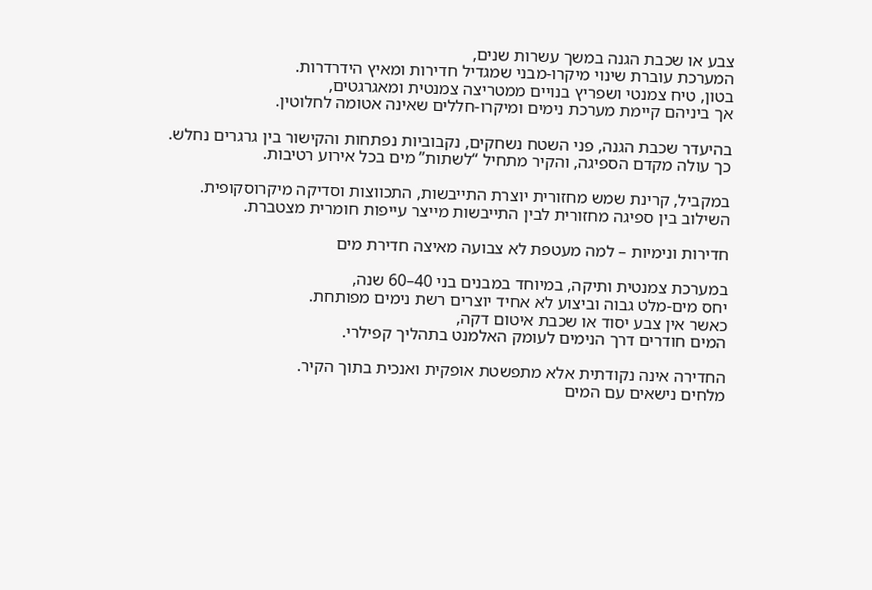צבע או שכבת הגנה במשך עשרות שנים,
המערכת עוברת שינוי מיקרו-מבני שמגדיל חדירות ומאיץ הידרדרות.
בטון, טיח צמנטי ושפריץ בנויים ממטריצה צמנטית ומאגרגטים,
אך ביניהם קיימת מערכת נימים ומיקרו-חללים שאינה אטומה לחלוטין.

בהיעדר שכבת הגנה, פני השטח נשחקים, נקבוביות נפתחות והקישור בין גרגרים נחלש.
כך עולה מקדם הספיגה, והקיר מתחיל “לשתות” מים בכל אירוע רטיבות.

במקביל, קרינת שמש מחזורית יוצרת התייבשות, התכווצות וסדיקה מיקרוסקופית.
השילוב בין ספיגה מחזורית לבין התייבשות מייצר עייפות חומרית מצטברת.

חדירות ונימיות – למה מעטפת לא צבועה מאיצה חדירת מים

במערכת צמנטית ותיקה, במיוחד במבנים בני 40–60 שנה,
יחס מים-מלט גבוה וביצוע לא אחיד יוצרים רשת נימים מפותחת.
כאשר אין צבע יסוד או שכבת איטום דקה,
המים חודרים דרך הנימים לעומק האלמנט בתהליך קפילרי.

החדירה אינה נקודתית אלא מתפשטת אופקית ואנכית בתוך הקיר.
מלחים נישאים עם המים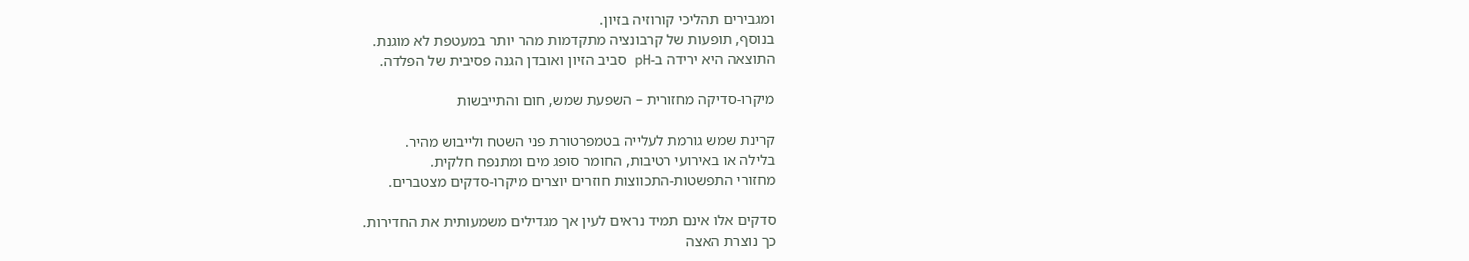ומגבירים תהליכי קורוזיה בזיון.
בנוסף, תופעות של קרבונציה מתקדמות מהר יותר במעטפת לא מוגנת.
התוצאה היא ירידה ב-pH סביב הזיון ואובדן הגנה פסיבית של הפלדה.

מיקרו-סדיקה מחזורית – השפעת שמש, חום והתייבשות

קרינת שמש גורמת לעלייה בטמפרטורת פני השטח ולייבוש מהיר.
בלילה או באירועי רטיבות, החומר סופג מים ומתנפח חלקית.
מחזורי התפשטות-התכווצות חוזרים יוצרים מיקרו-סדקים מצטברים.

סדקים אלו אינם תמיד נראים לעין אך מגדילים משמעותית את החדירות.
כך נוצרת האצה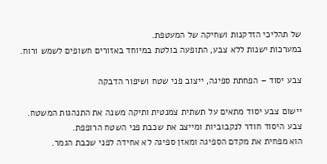של תהליכי הזדקנות ושחיקה של המעטפת.
במערכות ישנות ללא צבע, התופעה בולטת במיוחד באזורים חשופים לשמש ורוח.

צבע יסוד – הפחתת ספיגה, ייצוב פני שטח ושיפור הדבקה

יישום צבע יסוד מתאים על תשתית צמנטית ותיקה משנה את התנהגות המשטח.
צבע היסוד חודר לנקבוביות ומייצב את שכבת פני השטח הרופפת.
הוא מפחית את מקדם הספיגה ומאזן ספיגה לא אחידה לפני שכבת הגמר.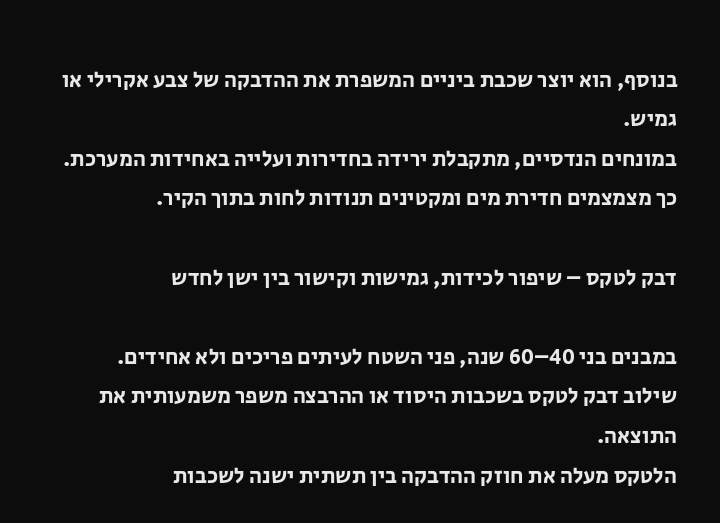בנוסף, הוא יוצר שכבת ביניים המשפרת את ההדבקה של צבע אקרילי או גמיש.
במונחים הנדסיים, מתקבלת ירידה בחדירות ועלייה באחידות המערכת.
כך מצמצמים חדירת מים ומקטינים תנודות לחות בתוך הקיר.

דבק לטקס – שיפור לכידות, גמישות וקישור בין ישן לחדש

במבנים בני 40–60 שנה, פני השטח לעיתים פריכים ולא אחידים.
שילוב דבק לטקס בשכבות היסוד או ההרבצה משפר משמעותית את התוצאה.
הלטקס מעלה את חוזק ההדבקה בין תשתית ישנה לשכבות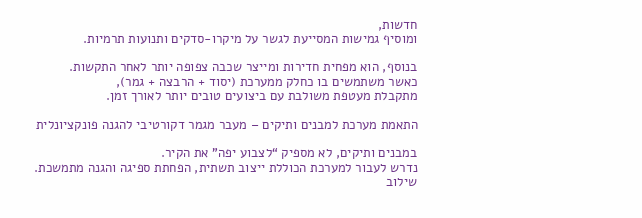חדשות,
ומוסיף גמישות המסייעת לגשר על מיקרו-סדקים ותנועות תרמיות.

בנוסף, הוא מפחית חדירות ומייצר שכבה צפופה יותר לאחר התקשות.
כאשר משתמשים בו כחלק ממערכת (יסוד + הרבצה + גמר),
מתקבלת מעטפת משולבת עם ביצועים טובים יותר לאורך זמן.

התאמת מערכת למבנים ותיקים – מעבר מגמר דקורטיבי להגנה פונקציונלית

במבנים ותיקים, לא מספיק “לצבוע יפה” את הקיר.
נדרש לעבור למערכת הכוללת ייצוב תשתית, הפחתת ספיגה והגנה מתמשכת.
שילוב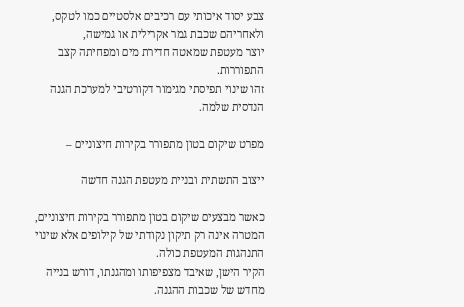צבע יסוד איכותי עם רכיבים אלסטיים כמו לטקס,
ולאחריהם שכבת גמר אקרילית או גמישה,
יוצר מעטפת שמאטה חדירת מים ומפחיתה קצב התפוררות.
זהו שינוי תפיסתי מגימור דקורטיבי למערכת הגנה הנדסית שלמה.

מפרט שיקום בטון מתפורר בקירות חיצוניים –

ייצוב התשתית ובניית מעטפת הגנה חדשה

כאשר מבצעים שיקום בטון מתפורר בקירות חיצוניים,
המטרה אינה רק תיקון נקודתי של קילופים אלא שינוי התנהגות המעטפת כולה.
הקיר הישן, שאיבד מצפיפותו ומהגנתו, דורש בנייה מחדש של שכבות ההגנה.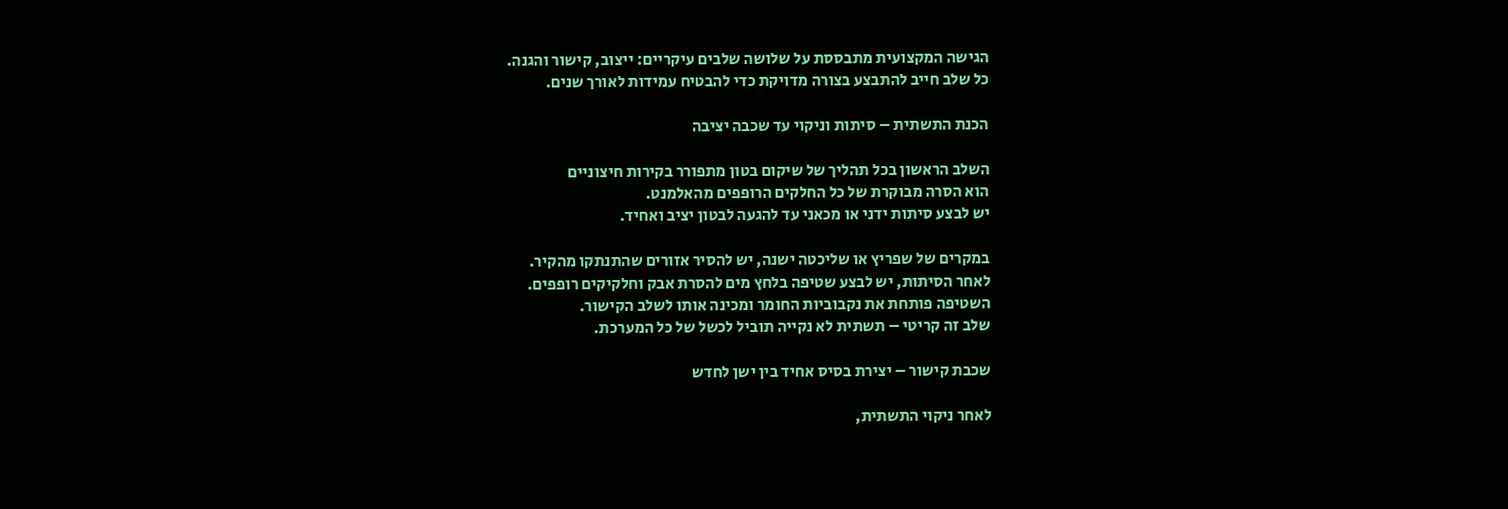הגישה המקצועית מתבססת על שלושה שלבים עיקריים: ייצוב, קישור והגנה.
כל שלב חייב להתבצע בצורה מדויקת כדי להבטיח עמידות לאורך שנים.

הכנת התשתית – סיתות וניקוי עד שכבה יציבה

השלב הראשון בכל תהליך של שיקום בטון מתפורר בקירות חיצוניים
הוא הסרה מבוקרת של כל החלקים הרופפים מהאלמנט.
יש לבצע סיתות ידני או מכאני עד להגעה לבטון יציב ואחיד.

במקרים של שפריץ או שליכטה ישנה, יש להסיר אזורים שהתנתקו מהקיר.
לאחר הסיתות, יש לבצע שטיפה בלחץ מים להסרת אבק וחלקיקים רופפים.
השטיפה פותחת את נקבוביות החומר ומכינה אותו לשלב הקישור.
שלב זה קריטי – תשתית לא נקייה תוביל לכשל של כל המערכת.

שכבת קישור – יצירת בסיס אחיד בין ישן לחדש

לאחר ניקוי התשתית,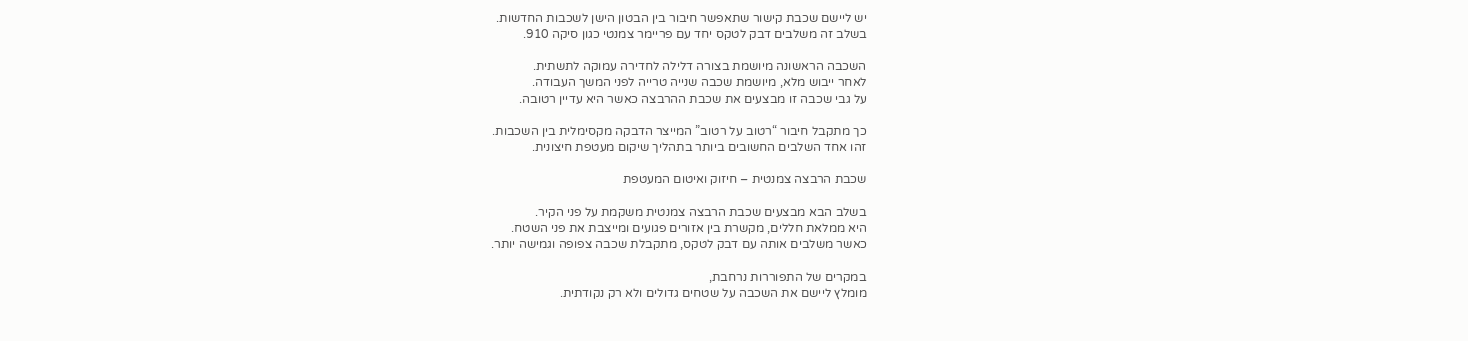יש ליישם שכבת קישור שתאפשר חיבור בין הבטון הישן לשכבות החדשות.
בשלב זה משלבים דבק לטקס יחד עם פריימר צמנטי כגון סיקה 910.

השכבה הראשונה מיושמת בצורה דלילה לחדירה עמוקה לתשתית.
לאחר ייבוש מלא, מיושמת שכבה שנייה טרייה לפני המשך העבודה.
על גבי שכבה זו מבצעים את שכבת ההרבצה כאשר היא עדיין רטובה.

כך מתקבל חיבור “רטוב על רטוב” המייצר הדבקה מקסימלית בין השכבות.
זהו אחד השלבים החשובים ביותר בתהליך שיקום מעטפת חיצונית.

שכבת הרבצה צמנטית – חיזוק ואיטום המעטפת

בשלב הבא מבצעים שכבת הרבצה צמנטית משקמת על פני הקיר.
היא ממלאת חללים, מקשרת בין אזורים פגועים ומייצבת את פני השטח.
כאשר משלבים אותה עם דבק לטקס, מתקבלת שכבה צפופה וגמישה יותר.

במקרים של התפוררות נרחבת,
מומלץ ליישם את השכבה על שטחים גדולים ולא רק נקודתית.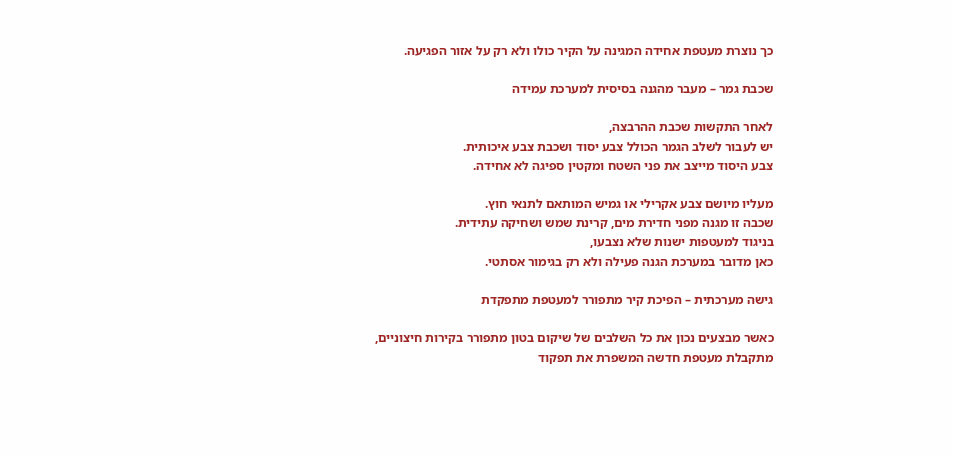כך נוצרת מעטפת אחידה המגינה על הקיר כולו ולא רק על אזור הפגיעה.

שכבת גמר – מעבר מהגנה בסיסית למערכת עמידה

לאחר התקשות שכבת ההרבצה,
יש לעבור לשלב הגמר הכולל צבע יסוד ושכבת צבע איכותית.
צבע היסוד מייצב את פני השטח ומקטין ספיגה לא אחידה.

מעליו מיושם צבע אקרילי או גמיש המותאם לתנאי חוץ.
שכבה זו מגנה מפני חדירת מים, קרינת שמש ושחיקה עתידית.
בניגוד למעטפות ישנות שלא נצבעו,
כאן מדובר במערכת הגנה פעילה ולא רק בגימור אסתטי.

גישה מערכתית – הפיכת קיר מתפורר למעטפת מתפקדת

כאשר מבצעים נכון את כל השלבים של שיקום בטון מתפורר בקירות חיצוניים,
מתקבלת מעטפת חדשה המשפרת את תפקוד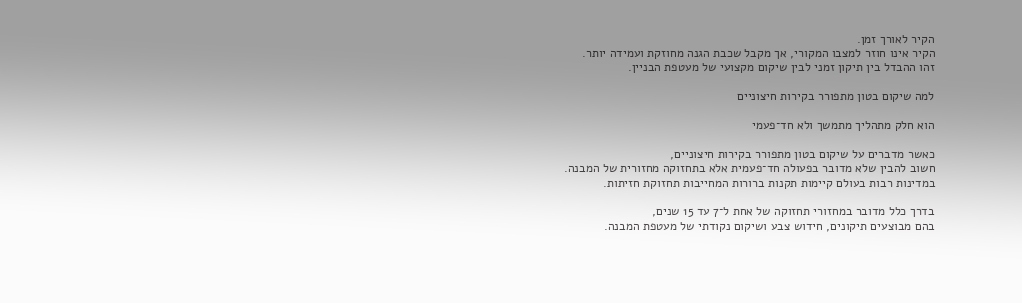הקיר לאורך זמן.
הקיר אינו חוזר למצבו המקורי, אך מקבל שכבת הגנה מחוזקת ועמידה יותר.
זהו ההבדל בין תיקון זמני לבין שיקום מקצועי של מעטפת הבניין.

למה שיקום בטון מתפורר בקירות חיצוניים

הוא חלק מתהליך מתמשך ולא חד־פעמי

כאשר מדברים על שיקום בטון מתפורר בקירות חיצוניים,
חשוב להבין שלא מדובר בפעולה חד־פעמית אלא בתחזוקה מחזורית של המבנה.
במדינות רבות בעולם קיימות תקנות ברורות המחייבות תחזוקת חזיתות.

בדרך כלל מדובר במחזורי תחזוקה של אחת ל־7 עד 15 שנים,
בהם מבוצעים תיקונים, חידוש צבע ושיקום נקודתי של מעטפת המבנה.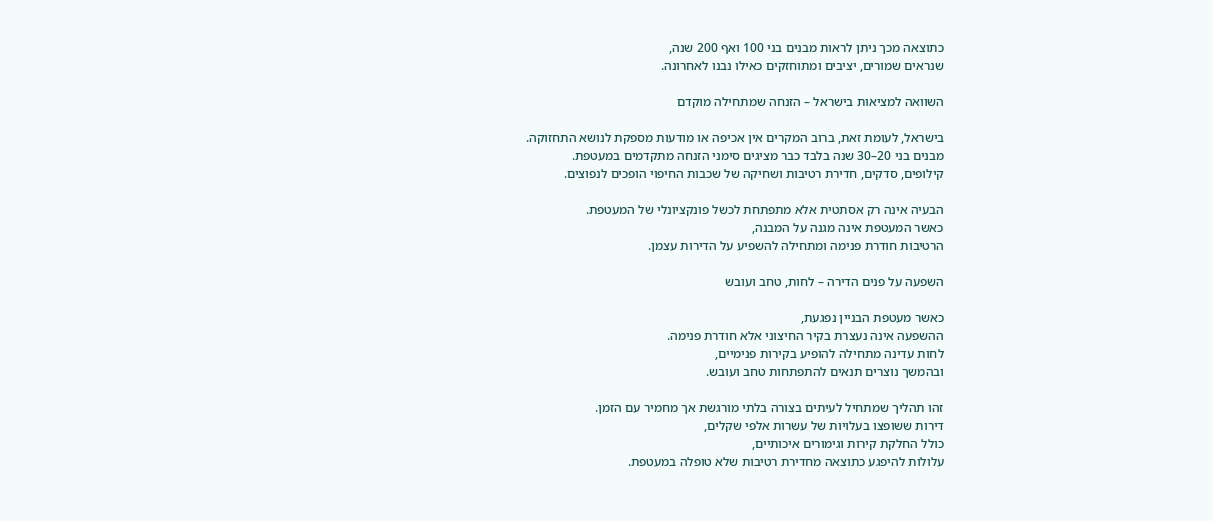כתוצאה מכך ניתן לראות מבנים בני 100 ואף 200 שנה,
שנראים שמורים, יציבים ומתוחזקים כאילו נבנו לאחרונה.

השוואה למציאות בישראל – הזנחה שמתחילה מוקדם

בישראל, לעומת זאת, ברוב המקרים אין אכיפה או מודעות מספקת לנושא התחזוקה.
מבנים בני 20–30 שנה בלבד כבר מציגים סימני הזנחה מתקדמים במעטפת.
קילופים, סדקים, חדירת רטיבות ושחיקה של שכבות החיפוי הופכים לנפוצים.

הבעיה אינה רק אסתטית אלא מתפתחת לכשל פונקציונלי של המעטפת.
כאשר המעטפת אינה מגנה על המבנה,
הרטיבות חודרת פנימה ומתחילה להשפיע על הדירות עצמן.

השפעה על פנים הדירה – לחות, טחב ועובש

כאשר מעטפת הבניין נפגעת,
ההשפעה אינה נעצרת בקיר החיצוני אלא חודרת פנימה.
לחות עדינה מתחילה להופיע בקירות פנימיים,
ובהמשך נוצרים תנאים להתפתחות טחב ועובש.

זהו תהליך שמתחיל לעיתים בצורה בלתי מורגשת אך מחמיר עם הזמן.
דירות ששופצו בעלויות של עשרות אלפי שקלים,
כולל החלקת קירות וגימורים איכותיים,
עלולות להיפגע כתוצאה מחדירת רטיבות שלא טופלה במעטפת.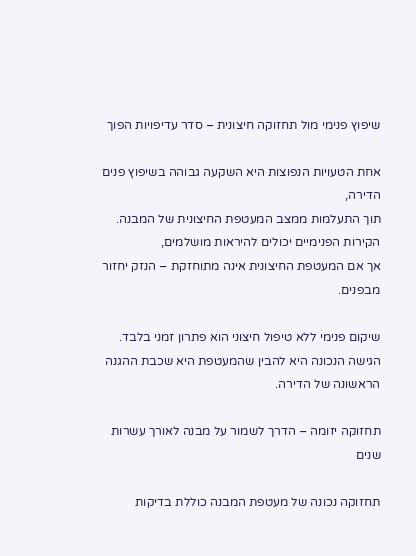שיפוץ פנימי מול תחזוקה חיצונית – סדר עדיפויות הפוך

אחת הטעויות הנפוצות היא השקעה גבוהה בשיפוץ פנים הדירה,
תוך התעלמות ממצב המעטפת החיצונית של המבנה.
הקירות הפנימיים יכולים להיראות מושלמים,
אך אם המעטפת החיצונית אינה מתוחזקת – הנזק יחזור מבפנים.

שיקום פנימי ללא טיפול חיצוני הוא פתרון זמני בלבד.
הגישה הנכונה היא להבין שהמעטפת היא שכבת ההגנה הראשונה של הדירה.

תחזוקה יזומה – הדרך לשמור על מבנה לאורך עשרות שנים

תחזוקה נכונה של מעטפת המבנה כוללת בדיקות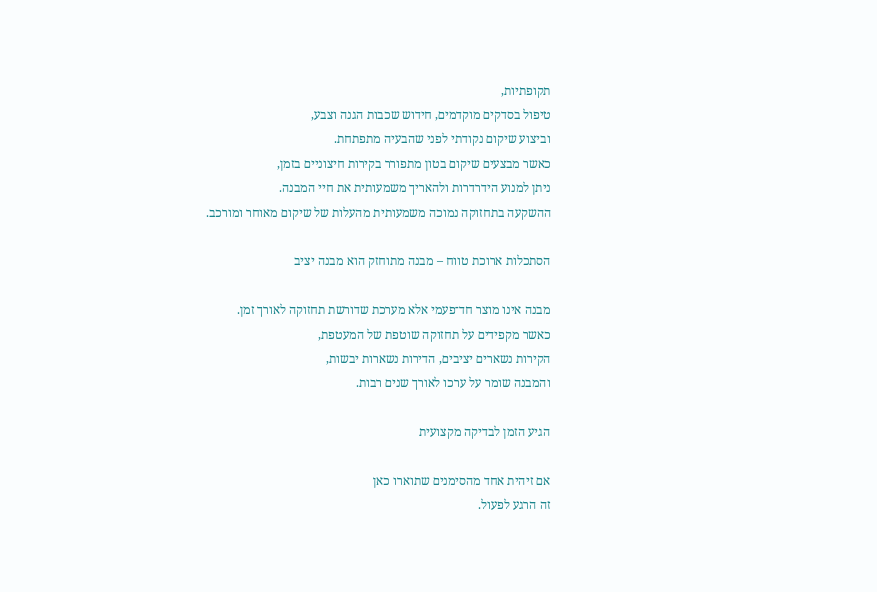תקופתיות,
טיפול בסדקים מוקדמים, חידוש שכבות הגנה וצבע,
וביצוע שיקום נקודתי לפני שהבעיה מתפתחת.
כאשר מבצעים שיקום בטון מתפורר בקירות חיצוניים בזמן,
ניתן למנוע הידרדרות ולהאריך משמעותית את חיי המבנה.
ההשקעה בתחזוקה נמוכה משמעותית מהעלות של שיקום מאוחר ומורכב.

הסתכלות ארוכת טווח – מבנה מתוחזק הוא מבנה יציב

מבנה אינו מוצר חד־פעמי אלא מערכת שדורשת תחזוקה לאורך זמן.
כאשר מקפידים על תחזוקה שוטפת של המעטפת,
הקירות נשארים יציבים, הדירות נשארות יבשות,
והמבנה שומר על ערכו לאורך שנים רבות.

הגיע הזמן לבדיקה מקצועית

אם זיהית אחד מהסימנים שתוארו כאן
זה הרגע לפעול.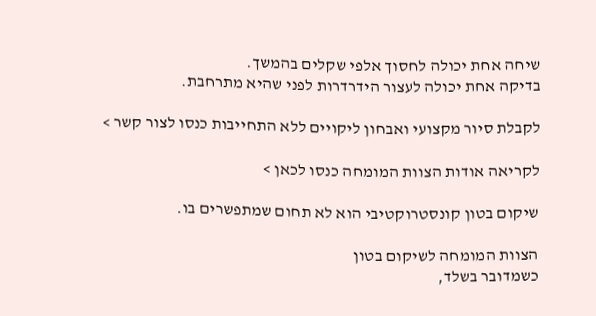שיחה אחת יכולה לחסוך אלפי שקלים בהמשך.
בדיקה אחת יכולה לעצור הידרדרות לפני שהיא מתרחבת.

לקבלת סיור מקצועי ואבחון ליקויים ללא התחייבות כנסו לצור קשר >

לקריאה אודות הצוות המומחה כנסו לכאן >

שיקום בטון קונסטרוקטיבי הוא לא תחום שמתפשרים בו.

הצוות המומחה לשיקום בטון
כשמדובר בשלד,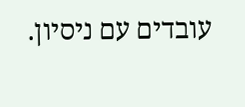עובדים עם ניסיון.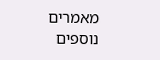מאמרים
נוספים